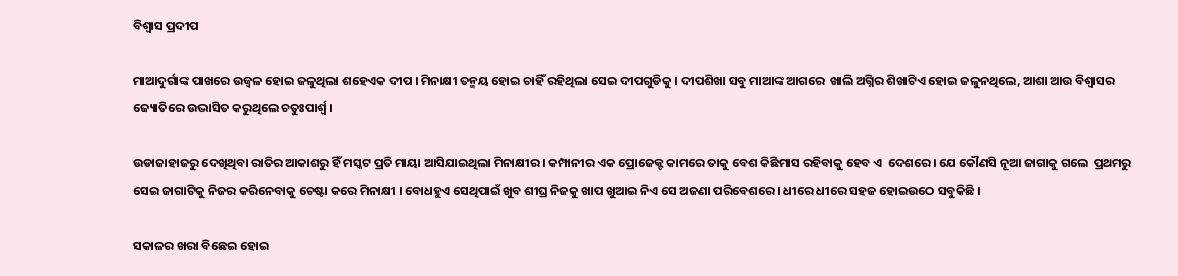ବିଶ୍ୱାସ ପ୍ରଦୀପ

ମାଆଦୁର୍ଗାଙ୍କ ପାଖରେ ଉଜ୍ଵଳ ହୋଇ ଜଳୁଥିଲା ଶହେଏକ ଦୀପ । ମିନାକ୍ଷୀ ତନ୍ମୟ ହୋଇ ଚାହିଁ ରହିଥିଲା ସେଇ ଦୀପଗୁଡିକୁ । ଦୀପଶିଖା ସବୁ ମାଆଙ୍କ ଆଗରେ  ଖାଲି ଅଗ୍ନିର ଶିଖାଟିଏ ହୋଇ ଜଳୁନଥିଲେ, ଆଶା ଆଉ ବିଶ୍ୱାସର ଜ୍ୟୋତିରେ ଉଦ୍ଭାସିତ କରୁଥିଲେ ଚତୁଃପାର୍ଶ୍ଵ ।

ଉଡାଜାହାଜରୁ ଦେଖିଥିବା ରାତିର ଆକାଶରୁ ହିଁ ମସ୍କଟ ପ୍ରତି ମାୟା ଆସିଯାଇଥିଲା ମିନାକ୍ଷୀର । କମ୍ପାନୀର ଏକ ପ୍ରୋଜେକ୍ଟ କାମରେ ତାକୁ ବେଶ କିଛିମାସ ରହିବାକୁ ହେବ ଏ  ଦେଶରେ । ଯେ କୌଣସି ନୂଆ ଜାଗାକୁ ଗଲେ  ପ୍ରଥମରୁ ସେଇ ଜାଗାଟିକୁ ନିଜର କରିନେବାକୁ ଚେଷ୍ଟା କରେ ମିନାକ୍ଷୀ । ବୋଧହୁଏ ସେଥିପାଇଁ ଖୁବ ଶୀଘ୍ର ନିଜକୁ ଖାପ ଖୁଆଇ ନିଏ ସେ ଅଜଣା ପରିବେଶରେ । ଧୀରେ ଧୀରେ ସହଜ ହୋଇଉଠେ ସବୁକିଛି ।

ସକାଳର ଖରା ବିଛେଇ ହୋଇ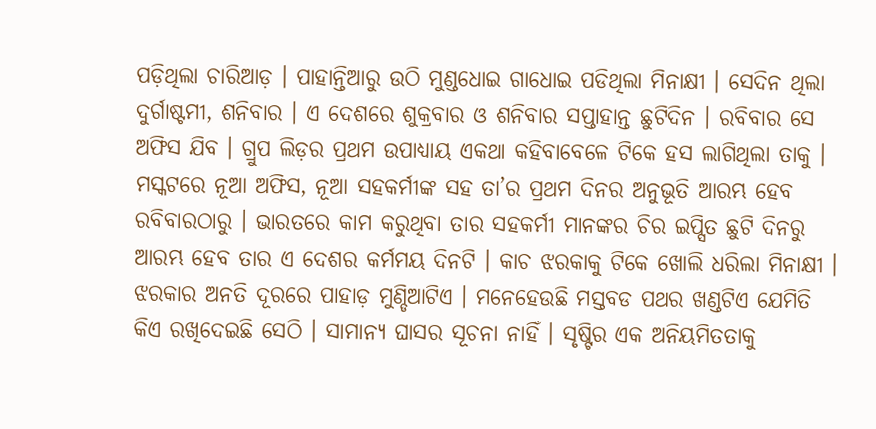ପଡ଼ିଥିଲା ଚାରିଆଡ଼ । ପାହାନ୍ତିଆରୁ ଉଠି ମୁଣ୍ଡଧୋଇ ଗାଧୋଇ ପଡିଥିଲା ମିନାକ୍ଷୀ । ସେଦିନ ଥିଲା  ଦୁର୍ଗାଷ୍ଟମୀ, ଶନିବାର । ଏ ଦେଶରେ ଶୁକ୍ରବାର ଓ ଶନିବାର ସପ୍ତାହାନ୍ତ ଛୁଟିଦିନ । ରବିବାର ସେ ଅଫିସ ଯିବ । ଗ୍ରୁପ ଲିଡ଼ର ପ୍ରଥମ ଉପାଧ୍ୟାୟ ଏକଥା କହିବାବେଳେ ଟିକେ ହସ ଲାଗିଥିଲା ତାକୁ । ମସ୍କଟରେ ନୂଆ ଅଫିସ, ନୂଆ ସହକର୍ମୀଙ୍କ ସହ ତା’ର ପ୍ରଥମ ଦିନର ଅନୁଭୂତି ଆରମ୍ଭ ହେବ ରବିବାରଠାରୁ । ଭାରତରେ କାମ କରୁଥିବା ତାର ସହକର୍ମୀ ମାନଙ୍କର ଚିର ଇପ୍ସିତ ଛୁଟି ଦିନରୁ ଆରମ୍ଭ ହେବ ତାର ଏ ଦେଶର କର୍ମମୟ ଦିନଟି । କାଚ ଝରକାକୁ ଟିକେ ଖୋଲି ଧରିଲା ମିନାକ୍ଷୀ । ଝରକାର ଅନତି ଦୂରରେ ପାହାଡ଼ ମୁଣ୍ଡିଆଟିଏ । ମନେହେଉଛି ମସ୍ତବଡ ପଥର ଖଣ୍ଡଟିଏ ଯେମିତି କିଏ ରଖିଦେଇଛି ସେଠି । ସାମାନ୍ୟ ଘାସର ସୂଚନା ନାହିଁ । ସୃଷ୍ଟିର ଏକ ଅନିୟମିତତାକୁ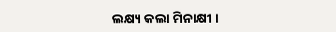ଲକ୍ଷ୍ୟ କଲା ମିନାକ୍ଷୀ ।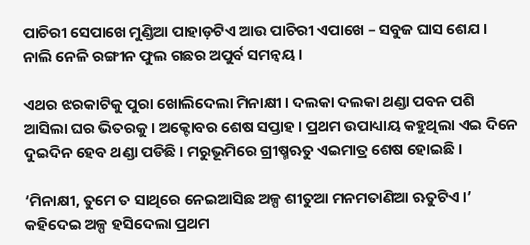ପାଚିରୀ ସେପାଖେ ମୁଣ୍ଡିଆ ପାହାଡ଼ଟିଏ ଆଉ ପାଚିରୀ ଏପାଖେ – ସବୁଜ ଘାସ ଶେଯ । ନାଲି ନେଳି ରଙ୍ଗୀନ ଫୁଲ ଗଛର ଅପୁର୍ବ ସମନ୍ୱୟ ।

ଏଥର ଝରକାଟିକୁ ପୁରା ଖୋଲିଦେଲା ମିନାକ୍ଷୀ । ଦଲକା ଦଲକା ଥଣ୍ଡା ପବନ ପଶି ଆସିଲା ଘର ଭିତରକୁ । ଅକ୍ଟୋବର ଶେଷ ସପ୍ତାହ । ପ୍ରଥମ ଉପାଧ୍ୟାୟ କହୁଥିଲା ଏଇ ଦିନେ ଦୁଇଦିନ ହେବ ଥଣ୍ଡା ପଡିଛି । ମରୁଭୂମିରେ ଗ୍ରୀଷ୍ମଋତୁ ଏଇମାତ୍ର ଶେଷ ହୋଇଛି ।

‘ମିନାକ୍ଷୀ, ତୁମେ ତ ସାଥିରେ ନେଇଆସିଛ ଅଳ୍ପ ଶୀତୁଆ ମନମତାଣିଆ ଋତୁଟିଏ ।’ କହିଦେଇ ଅଳ୍ପ ହସିଦେଲା ପ୍ରଥମ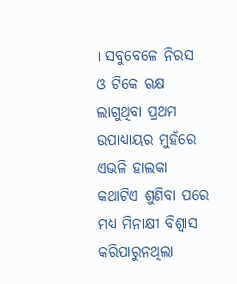। ସବୁବେଳେ ନିରସ ଓ ଟିକେ ଋକ୍ଷ ଲାଗୁଥିବା ପ୍ରଥମ ଉପାଧ୍ୟାୟର ମୁହଁରେ ଏଭଳି ହାଲକା କଥାଟିଏ ଶୁଣିବା ପରେ ମଧ୍ୟ ମିନାକ୍ଷୀ ବିଶ୍ୱାସ କରିପାରୁନଥିଲା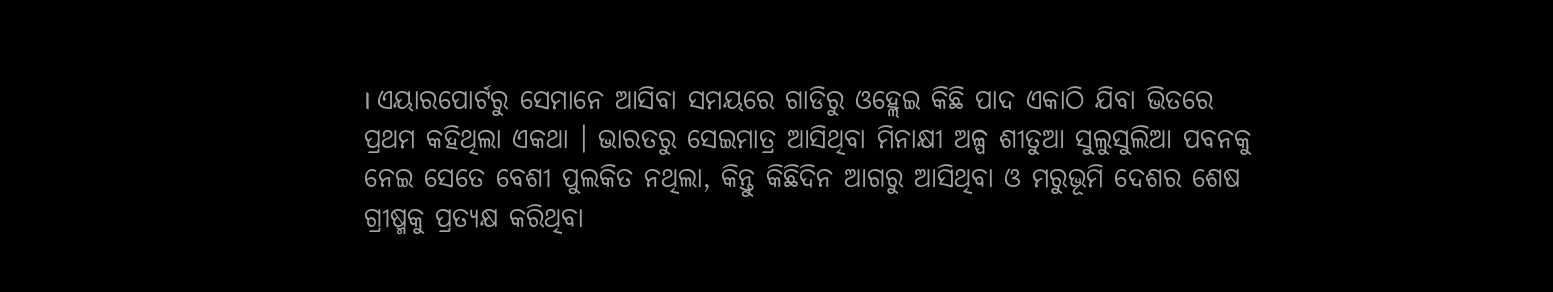। ଏୟାରପୋର୍ଟରୁ ସେମାନେ ଆସିବା ସମୟରେ ଗାଡିରୁ ଓହ୍ଲେଇ କିଛି ପାଦ ଏକାଠି ଯିବା ଭିତରେ ପ୍ରଥମ କହିଥିଲା ଏକଥା । ଭାରତରୁ ସେଇମାତ୍ର ଆସିଥିବା ମିନାକ୍ଷୀ ଅଳ୍ପ ଶୀତୁଆ ସୁଲୁସୁଲିଆ ପବନକୁ ନେଇ ସେତେ ବେଶୀ ପୁଲକିତ ନଥିଲା, କିନ୍ତୁ କିଛିଦିନ ଆଗରୁ ଆସିଥିବା ଓ ମରୁଭୂମି ଦେଶର ଶେଷ ଗ୍ରୀଷ୍ମକୁ ପ୍ରତ୍ୟକ୍ଷ କରିଥିବା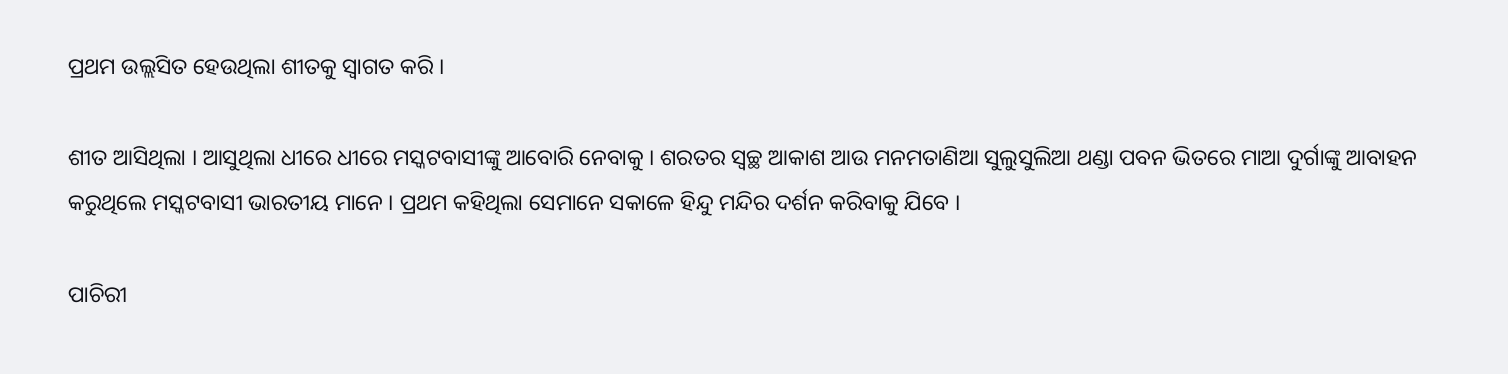ପ୍ରଥମ ଉଲ୍ଲସିତ ହେଉଥିଲା ଶୀତକୁ ସ୍ୱାଗତ କରି ।

ଶୀତ ଆସିଥିଲା । ଆସୁଥିଲା ଧୀରେ ଧୀରେ ମସ୍କଟବାସୀଙ୍କୁ ଆବୋରି ନେବାକୁ । ଶରତର ସ୍ୱଚ୍ଛ ଆକାଶ ଆଉ ମନମତାଣିଆ ସୁଲୁସୁଲିଆ ଥଣ୍ଡା ପବନ ଭିତରେ ମାଆ ଦୁର୍ଗାଙ୍କୁ ଆବାହନ କରୁଥିଲେ ମସ୍କଟବାସୀ ଭାରତୀୟ ମାନେ । ପ୍ରଥମ କହିଥିଲା ସେମାନେ ସକାଳେ ହିନ୍ଦୁ ମନ୍ଦିର ଦର୍ଶନ କରିବାକୁ ଯିବେ ।

ପାଚିରୀ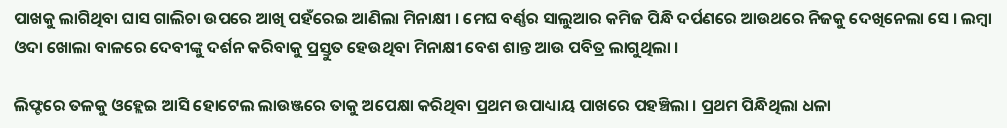ପାଖକୁ ଲାଗିଥିବା ଘାସ ଗାଲିଚା ଉପରେ ଆଖି ପହଁରେଇ ଆଣିଲା ମିନାକ୍ଷୀ । ମେଘ ବର୍ଣ୍ଣର ସାଲୁଆର କମିଜ ପିନ୍ଧି ଦର୍ପଣରେ ଆଉଥରେ ନିଜକୁ ଦେଖିନେଲା ସେ । ଲମ୍ବା ଓଦା ଖୋଲା ବାଳରେ ଦେବୀଙ୍କୁ ଦର୍ଶନ କରିବାକୁ ପ୍ରସ୍ତୁତ ହେଉଥିବା ମିନାକ୍ଷୀ ବେଶ ଶାନ୍ତ ଆଉ ପବିତ୍ର ଲାଗୁଥିଲା ।

ଲିଫ୍ଟରେ ତଳକୁ ଓହ୍ଲେଇ ଆସି ହୋଟେଲ ଲାଉଞ୍ଜରେ ତାକୁ ଅପେକ୍ଷା କରିଥିବା ପ୍ରଥମ ଉପାଧ୍ୟାୟ ପାଖରେ ପହଞ୍ଚିଲା । ପ୍ରଥମ ପିନ୍ଧିଥିଲା ଧଳା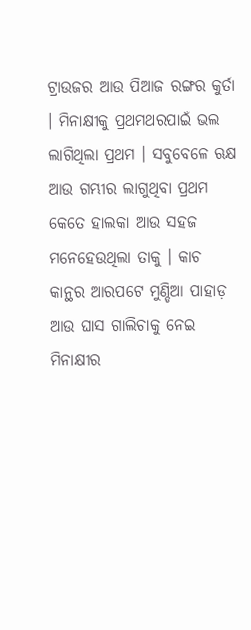ଟ୍ରାଉଜର ଆଉ ପିଆଜ ରଙ୍ଗର କୁର୍ତା । ମିନାକ୍ଷୀକୁ ପ୍ରଥମଥରପାଇଁ ଭଲ ଲାଗିଥିଲା ପ୍ରଥମ । ସବୁବେଳେ ଋକ୍ଷ ଆଉ ଗମ୍ଭୀର ଲାଗୁଥିବା ପ୍ରଥମ କେତେ ହାଲକା ଆଉ ସହଜ ମନେହେଉଥିଲା ତାକୁ । କାଚ କାନ୍ଥର ଆରପଟେ ମୁଣ୍ଡିଆ ପାହାଡ଼ ଆଉ ଘାସ ଗାଲିଚାକୁ ନେଇ ମିନାକ୍ଷୀର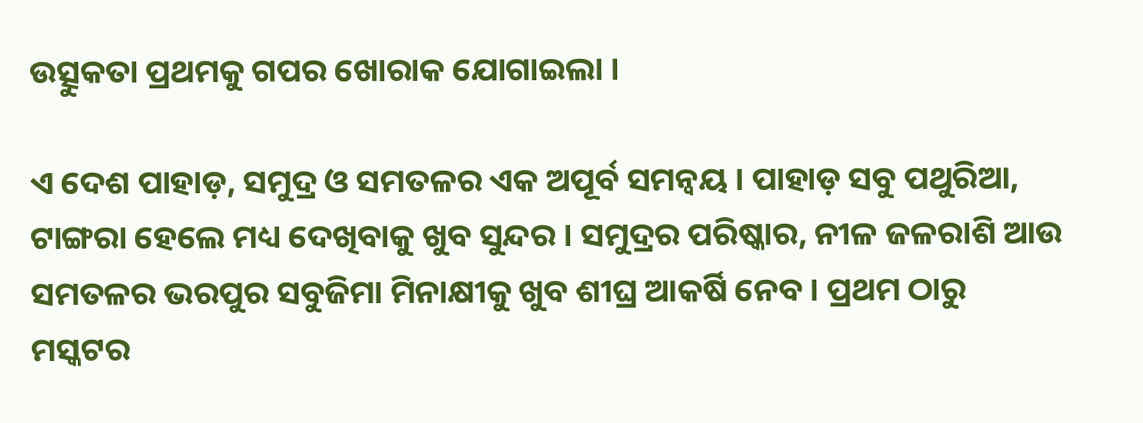ଉତ୍ସୁକତା ପ୍ରଥମକୁ ଗପର ଖୋରାକ ଯୋଗାଇଲା ।

ଏ ଦେଶ ପାହାଡ଼, ସମୁଦ୍ର ଓ ସମତଳର ଏକ ଅପୂର୍ବ ସମନ୍ୱୟ । ପାହାଡ଼ ସବୁ ପଥୁରିଆ, ଟାଙ୍ଗରା ହେଲେ ମଧ୍ୟ ଦେଖିବାକୁ ଖୁବ ସୁନ୍ଦର । ସମୁଦ୍ରର ପରିଷ୍କାର, ନୀଳ ଜଳରାଶି ଆଉ ସମତଳର ଭରପୁର ସବୁଜିମା ମିନାକ୍ଷୀକୁ ଖୁବ ଶୀଘ୍ର ଆକର୍ଷି ନେବ । ପ୍ରଥମ ଠାରୁ ମସ୍କଟର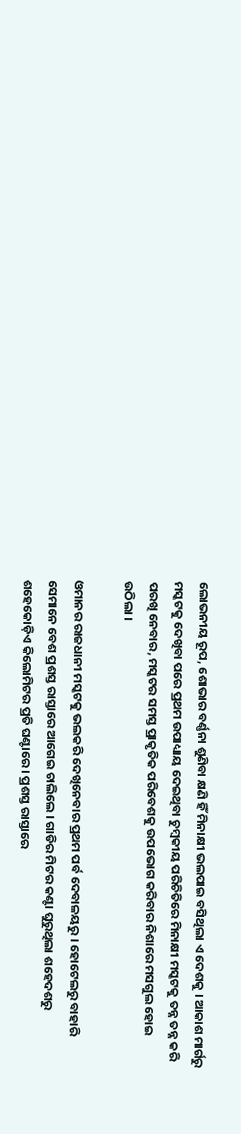ଲୋଭନୀୟ ରୂପ, ଶୋଭାର ବର୍ଣ୍ଣନା ଶୁଣିବା କ୍ଷଣି ହିଁ ମିନାକ୍ଷୀ ଭଲପାଇ ବସିଥିଲା ଏ ଦେଶକୁ । ଆକାଶ ମାର୍ଗରୁ ମସ୍କଟକୁ ଦେଖିବା ପରେ ପ୍ରଥମ ଉପାଧ୍ୟାୟ ଦେଇଥିବା ଚୁମ୍ବକୀୟ ପରିଚିତିରେ ମିନାକ୍ଷୀ ମସ୍କଟକୁ ତନ୍ନ ତନ୍ନ କରି ପରଖି ନେବାର, ମସ୍କଟର ସମସ୍ତ ପ୍ରାକୃତିକ ପରିବେଶକୁ ଉପଭୋଗ କରିବାର ନିଶାରେ ମସଗୁଲ ହୋଇ ଉଠିଲା ।

ଓମାନର ରାଜଧାନୀ ମସ୍କଟକୁ ଭଲକରି ଦେଖିନେବାର ପ୍ରଥମ ପର୍ବ ଦେବାଳୟରୁ । ହୋଟେଲରୁ ବାହାରି ସେମାନେ ବେଶ ପ୍ରଶସ୍ତ ରାସ୍ତାରେ ଆଗେଇ ଚାଲିଲେ । ଗାଡିର ମିଟର କଣ୍ଟା ଘୁରୁଥିଲା ଶହେଦଶରୁ ଶହେକୋଡ଼ିଏ କିଲୋମିଟର ପ୍ରତି ଘଣ୍ଟାରେ । ପ୍ରଶସ୍ତ ରାସ୍ତାରେ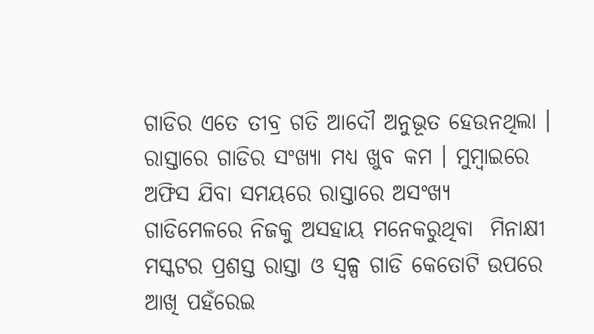ଗାଡିର ଏତେ ତୀବ୍ର ଗତି ଆଦୌ ଅନୁଭୂତ ହେଉନଥିଲା । ରାସ୍ତାରେ ଗାଡିର ସଂଖ୍ୟା ମଧ୍ୟ ଖୁବ କମ । ମୁମ୍ବାଇରେ ଅଫିସ ଯିବା ସମୟରେ ରାସ୍ତାରେ ଅସଂଖ୍ୟ ଗାଡିମେଳରେ ନିଜକୁ ଅସହାୟ ମନେକରୁଥିବା  ମିନାକ୍ଷୀ ମସ୍କଟର ପ୍ରଶସ୍ତ ରାସ୍ତା ଓ ସ୍ୱଳ୍ପ ଗାଡି କେତୋଟି ଉପରେ  ଆଖି ପହଁରେଇ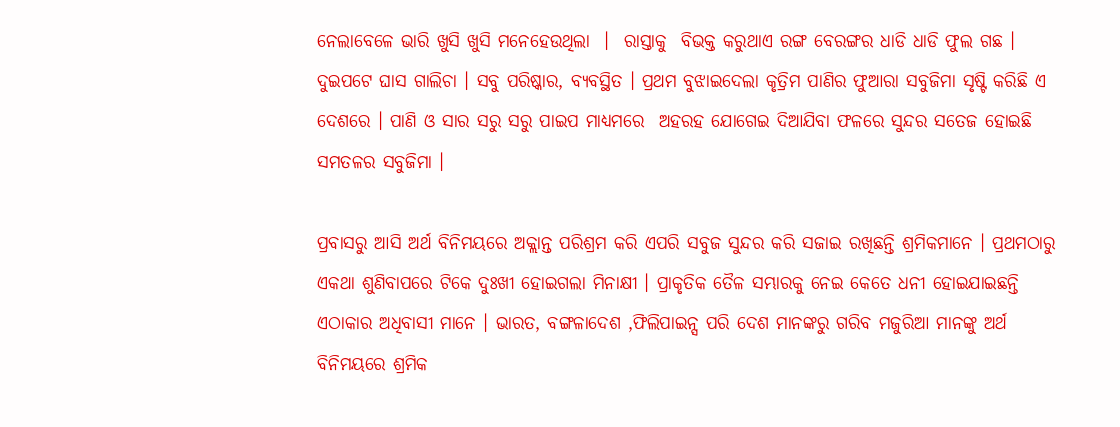ନେଲାବେଳେ ଭାରି ଖୁସି ଖୁସି ମନେହେଉଥିଲା  ।  ରାସ୍ତାକୁ  ବିଭକ୍ତ କରୁଥାଏ ରଙ୍ଗ ବେରଙ୍ଗର ଧାଡି ଧାଡି ଫୁଲ ଗଛ ।  ଦୁଇପଟେ ଘାସ ଗାଲିଚା । ସବୁ ପରିଷ୍କାର, ବ୍ୟବସ୍ଥିତ । ପ୍ରଥମ ବୁଝାଇଦେଲା କୃତ୍ରିମ ପାଣିର ଫୁଆରା ସବୁଜିମା ସୃଷ୍ଟି କରିଛି ଏ ଦେଶରେ । ପାଣି ଓ ସାର ସରୁ ସରୁ ପାଇପ ମାଧ୍ୟମରେ  ଅହରହ ଯୋଗେଇ ଦିଆଯିବା ଫଳରେ ସୁନ୍ଦର ସତେଜ ହୋଇଛି ସମତଳର ସବୁଜିମା ।

ପ୍ରବାସରୁ ଆସି ଅର୍ଥ ବିନିମୟରେ ଅକ୍ଲାନ୍ତ ପରିଶ୍ରମ କରି ଏପରି ସବୁଜ ସୁନ୍ଦର କରି ସଜାଇ ରଖିଛନ୍ତି ଶ୍ରମିକମାନେ । ପ୍ରଥମଠାରୁ ଏକଥା ଶୁଣିବାପରେ ଟିକେ ଦୁଃଖୀ ହୋଇଗଲା ମିନାକ୍ଷୀ । ପ୍ରାକୃତିକ ତୈଳ ସମ୍ଭାରକୁ ନେଇ କେତେ ଧନୀ ହୋଇଯାଇଛନ୍ତି ଏଠାକାର ଅଧିବାସୀ ମାନେ । ଭାରତ, ବଙ୍ଗଳାଦେଶ ,ଫିଲିପାଇନ୍ସ ପରି ଦେଶ ମାନଙ୍କରୁ ଗରିବ ମଜୁରିଆ ମାନଙ୍କୁ ଅର୍ଥ ବିନିମୟରେ ଶ୍ରମିକ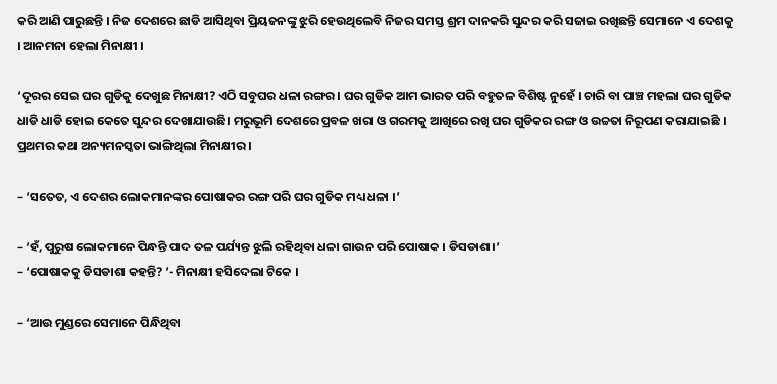କରି ଆଣି ପାରୁଛନ୍ତି । ନିଜ ଦେଶରେ ଛାଡି ଆସିଥିବା ପ୍ରିୟଜନଙ୍କୁ ଝୁରି ହେଉଥିଲେବି ନିଜର ସମସ୍ତ ଶ୍ରମ ଦାନକରି ସୁନ୍ଦର କରି ସଜାଇ ରଖିଛନ୍ତି ସେମାନେ ଏ ଦେଶକୁ । ଆନମନା ହେଲା ମିନାକ୍ଷୀ ।

‘ଦୂରର ସେଇ ଘର ଗୁଡିକୁ ଦେଖୁଛ ମିନାକ୍ଷୀ? ଏଠି ସବୁଘର ଧଳା ରଙ୍ଗର । ଘର ଗୁଡିକ ଆମ ଭାରତ ପରି ବହୁତଳ ବିଶିଷ୍ଟ ନୁହେଁ । ଚାରି ବା ପାଞ୍ଚ ମହଲା ଘର ଗୁଡିକ ଧାଡି ଧାଡି ହୋଇ କେତେ ସୁନ୍ଦର ଦେଖାଯାଉଛି। ମରୁଭୂମି ଦେଶରେ ପ୍ରବଳ ଖରା ଓ ଗରମକୁ ଆଖିରେ ରଖି ଘର ଗୁଡିକର ରଙ୍ଗ ଓ ଉଚ୍ଚତା ନିରୂପଣ କରାଯାଇଛି । ପ୍ରଥମର କଥା ଅନ୍ୟମନସ୍କତା ଭାଙ୍ଗିଥିଲା ମିନାକ୍ଷୀର ।

– ‘ସତେତ, ଏ ଦେଶର ଲୋକମାନଙ୍କର ପୋଷାକର ରଙ୍ଗ ପରି ଘର ଗୁଡିକ ମଧ୍ୟ ଧଳା ।’

– ‘ହଁ, ପୁରୁଷ ଲୋକମାନେ ପିନ୍ଧନ୍ତି ପାଦ ତଳ ପର୍ଯ୍ୟନ୍ତ ଝୁଲି ରହିଥିବା ଧଳା ଗାଉନ ପରି ପୋଷାକ । ଡିସଡାଶା।’
– ‘ପୋଷାକକୁ ଡିସଡାଶା କହନ୍ତି? ‘- ମିନାକ୍ଷୀ ହସିଦେଲା ଟିକେ ।

– ‘ଆଉ ମୁଣ୍ଡରେ ସେମାନେ ପିନ୍ଧିଥିବା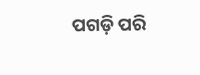ପଗଡ଼ି ପରି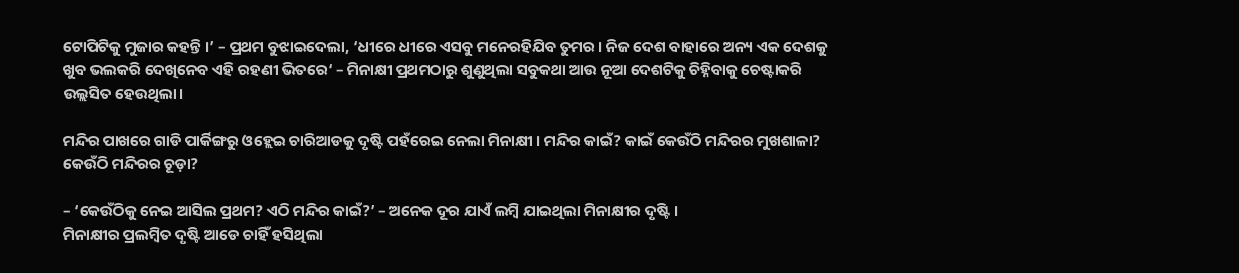ଟୋପିଟିକୁ ମୁଜାର କହନ୍ତି ।’ – ପ୍ରଥମ ବୁଝାଇଦେଲା, ‘ଧୀରେ ଧୀରେ ଏସବୁ ମନେରହିଯିବ ତୁମର । ନିଜ ଦେଶ ବାହାରେ ଅନ୍ୟ ଏକ ଦେଶକୁ ଖୁବ ଭଲକରି ଦେଖିନେବ ଏହି ରହଣୀ ଭିତରେ‘ – ମିନାକ୍ଷୀ ପ୍ରଥମଠାରୁ ଶୁଣୁଥିଲା ସବୁକଥା ଆଉ ନୂଆ ଦେଶଟିକୁ ଚିହ୍ନିବାକୁ ଚେଷ୍ଟାକରି ଉଲ୍ଲସିତ ହେଉଥିଲା।

ମନ୍ଦିର ପାଖରେ ଗାଡି ପାର୍କିଙ୍ଗରୁ ଓହ୍ଲେଇ ଚାରିଆଡକୁ ଦୃଷ୍ଟି ପହଁରେଇ ନେଲା ମିନାକ୍ଷୀ । ମନ୍ଦିର କାଇଁ? କାଇଁ କେଉଁଠି ମନ୍ଦିରର ମୁଖଶାଳା? କେଉଁଠି ମନ୍ଦିରର ଚୂଡ଼ା?

– ‘କେଉଁଠିକୁ ନେଇ ଆସିଲ ପ୍ରଥମ? ଏଠି ମନ୍ଦିର କାଇଁ?’ – ଅନେକ ଦୂର ଯାଏଁ ଲମ୍ବି ଯାଇଥିଲା ମିନାକ୍ଷୀର ଦୃଷ୍ଟି ।
ମିନାକ୍ଷୀର ପ୍ରଲମ୍ବିତ ଦୃଷ୍ଟି ଆଡେ ଚାହିଁ ହସିଥିଲା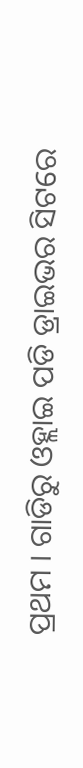ପ୍ରଥମ । ଗାଡିରୁ ଓହ୍ଲାଇ ପଡି ଡ୍ରାଇଭର ସିଟରେ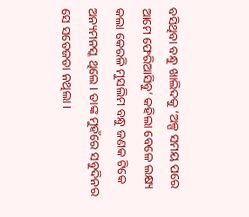ବସିଥିବା ବନ୍ଧୁ ଖାଲିଦକୁ ‘ଅଳ୍ପ ସମୟ ପରେ ଆମେ ଫେରିଆସିବୁ’ କହିଲା ବେଳେ ଲକ୍ଷ୍ୟ କଲା କେରଳି ମୁସଲିମ ବନ୍ଧୁ ଜଣକ ଟିକେ ଅନ୍ୟମନସ୍କ ଥିଲେ । ତାଙ୍କ ମୁହଁରେ ସବୁଦିନର ସେ ସତେଜତା ନଥିଲା ।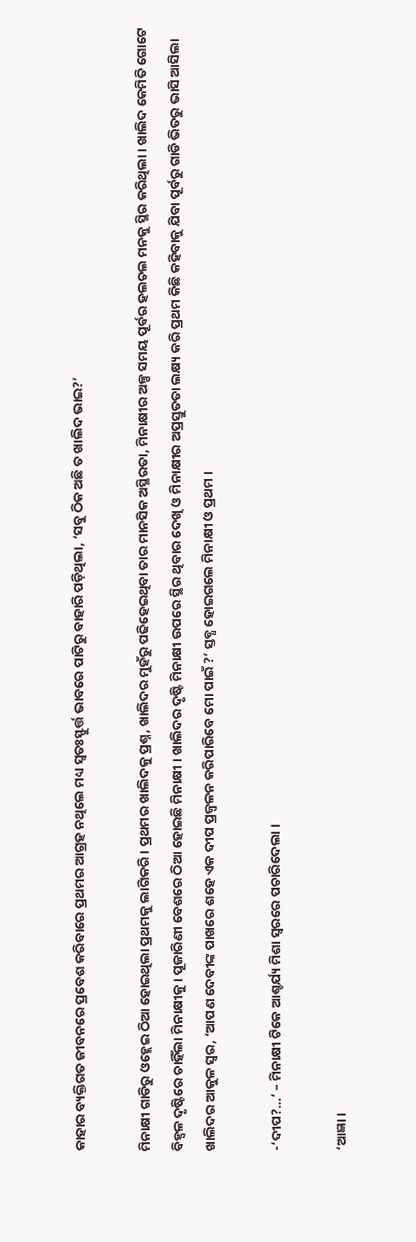କାହାର ବ୍ୟକ୍ତିଗତ ଜୀବନରେ ପ୍ରବେଶ କରିବାରେ ପ୍ରଥମର ଆଗ୍ରହ ନଥିଲେ ମଧ୍ୟ ସ୍ୱତଃସ୍ଫୁର୍ତ୍ତ ଭାବରେ ପାଟିରୁ ବାହାରି ପଡ଼ିଥିଲା, ‘ସବୁ ଠିକ ଅଛି ତ ଖାଲିଦ ଭାଇ?’

ମିନାକ୍ଷୀ ଗାଡିରୁ ଓହ୍ଲେଇ ଠିଆ ହୋଇଥିଲା ପ୍ରଥମକୁ ଲାଗିକରି । ପ୍ରଥମର ଖାଲିଦକୁ ପ୍ରଶ୍ନ, ଖାଲିଦର ମୁହଁରୁ ପଢିହେଇଥିବା ତାର ମାନସିକ ଅସ୍ଥିରତା, ମିନାକ୍ଷୀର ଅଳ୍ପ ସମୟ ପୂର୍ବର ହଲଚଲ ମନକୁ ସ୍ଥିର କରିଥିଲା । ଖାଲିଦ କେମିତି ଗୋଟେ ବିହ୍ଵଳ ଦୃଷ୍ଟିରେ ଚାହିଁଲା ମିନାକ୍ଷୀକୁ । ପୂଜାରିଣୀ ବେଶରେ ଠିଆ ହୋଇଛି ମିନାକ୍ଷୀ । ଖାଲିଦର ଦୃଷ୍ଟି ମିନାକ୍ଷୀ ଉପରେ ସ୍ଥିର ଥିବାର ଦେଖି ଓ ମିନାକ୍ଷୀର ଅପ୍ରସ୍ତୁତତା ଲକ୍ଷ୍ୟ କରି ପ୍ରଥମ କିଛି କହିବାକୁ ଯିବା ପୂର୍ବରୁ ଗାଡି ଭିତରୁ ଭାସି ଆସିଲା ଖାଲିଦର ଆକୁଳ ସ୍ୱର, ‘ଆପଣ ଦେବୀଙ୍କ ପାଖରେ ଶହେ ଏକ ଦୀପ ପ୍ରଜ୍ଵଳନ କରିପାରିବେ ମୋ ପାଇଁ ?’ ସ୍ତବ୍ଧ ହୋଇଗଲେ ମିନାକ୍ଷୀ ଓ ପ୍ରଥମ ।

-‘ଦୀପ?…’ – ମିନାକ୍ଷୀ ଟିକେ ଆଶ୍ଚର୍ଯ୍ୟ ମିଶା ସ୍ୱରରେ ପଚାରିଦେଲା ।

‘ଆଜ୍ଞା।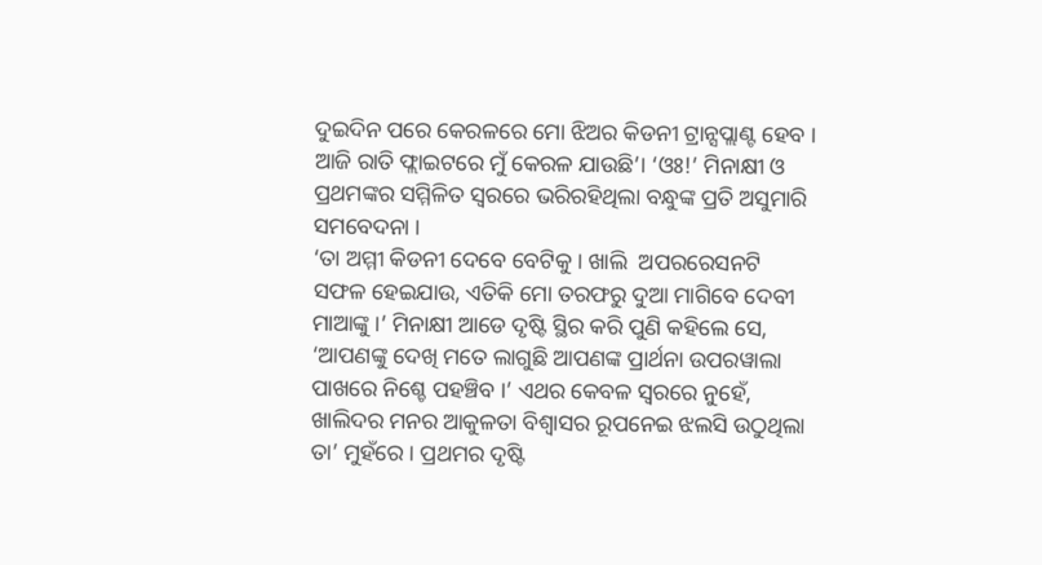ଦୁଇଦିନ ପରେ କେରଳରେ ମୋ ଝିଅର କିଡନୀ ଟ୍ରାନ୍ସପ୍ଲାଣ୍ଟ ହେବ । ଆଜି ରାତି ଫ୍ଲାଇଟରେ ମୁଁ କେରଳ ଯାଉଛି’। ‘ଓଃ!’ ମିନାକ୍ଷୀ ଓ ପ୍ରଥମଙ୍କର ସମ୍ମିଳିତ ସ୍ୱରରେ ଭରିରହିଥିଲା ବନ୍ଧୁଙ୍କ ପ୍ରତି ଅସୁମାରି  ସମବେଦନା ।
‘ତା ଅମ୍ମୀ କିଡନୀ ଦେବେ ବେଟିକୁ । ଖାଲି  ଅପରରେସନଟି  ସଫଳ ହେଇଯାଉ, ଏତିକି ମୋ ତରଫରୁ ଦୁଆ ମାଗିବେ ଦେବୀ ମାଆଙ୍କୁ ।’ ମିନାକ୍ଷୀ ଆଡେ ଦୃଷ୍ଟି ସ୍ଥିର କରି ପୁଣି କହିଲେ ସେ, ‘ଆପଣଙ୍କୁ ଦେଖି ମତେ ଲାଗୁଛି ଆପଣଙ୍କ ପ୍ରାର୍ଥନା ଉପରୱାଲା ପାଖରେ ନିଶ୍ଚେ ପହଞ୍ଚିବ ।’ ଏଥର କେବଳ ସ୍ୱରରେ ନୁହେଁ, ଖାଲିଦର ମନର ଆକୁଳତା ବିଶ୍ୱାସର ରୂପନେଇ ଝଲସି ଉଠୁଥିଲା ତା’ ମୁହଁରେ । ପ୍ରଥମର ଦୃଷ୍ଟି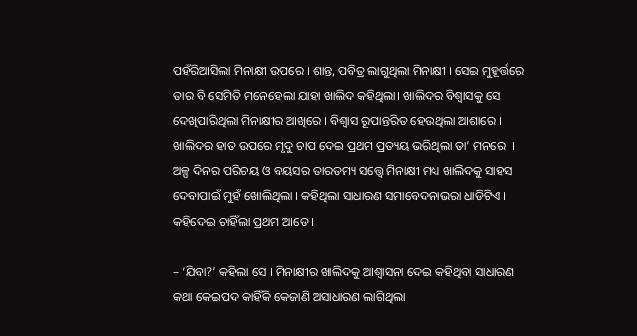ପହଁରିଆସିଲା ମିନାକ୍ଷୀ ଉପରେ । ଶାନ୍ତ, ପବିତ୍ର ଲାଗୁଥିଲା ମିନାକ୍ଷୀ । ସେଇ ମୁହୂର୍ତ୍ତରେ ତାର ବି ସେମିତି ମନେହେଲା ଯାହା ଖାଲିଦ କହିଥିଲା। ଖାଲିଦର ବିଶ୍ୱାସକୁ ସେ ଦେଖିପାରିଥିଲା ମିନାକ୍ଷୀର ଆଖିରେ । ବିଶ୍ୱାସ ରୂପାନ୍ତରିତ ହେଉଥିଲା ଆଶାରେ । ଖାଲିଦର ହାତ ଉପରେ ମୃଦୁ ଚାପ ଦେଇ ପ୍ରଥମ ପ୍ରତ୍ୟୟ ଭରିଥିଲା ତା’ ମନରେ  । ଅଳ୍ପ ଦିନର ପରିଚୟ ଓ ବୟସର ତାରତମ୍ୟ ସତ୍ତ୍ୱେ ମିନାକ୍ଷୀ ମଧ୍ୟ ଖାଲିଦକୁ ସାହସ ଦେବାପାଇଁ ମୁହଁ ଖୋଲିଥିଲା । କହିଥିଲା ସାଧାରଣ ସମାବେଦନାଭରା ଧାଡିଟିଏ । କହିଦେଇ ଚାହିଁଲା ପ୍ରଥମ ଆଡେ ।

– ‘ଯିବା?’ କହିଲା ସେ । ମିନାକ୍ଷୀର ଖାଲିଦକୁ ଆଶ୍ୱାସନା ଦେଇ କହିଥିବା ସାଧାରଣ କଥା କେଇପଦ କାହିଁକି କେଜାଣି ଅସାଧାରଣ ଲାଗିଥିଲା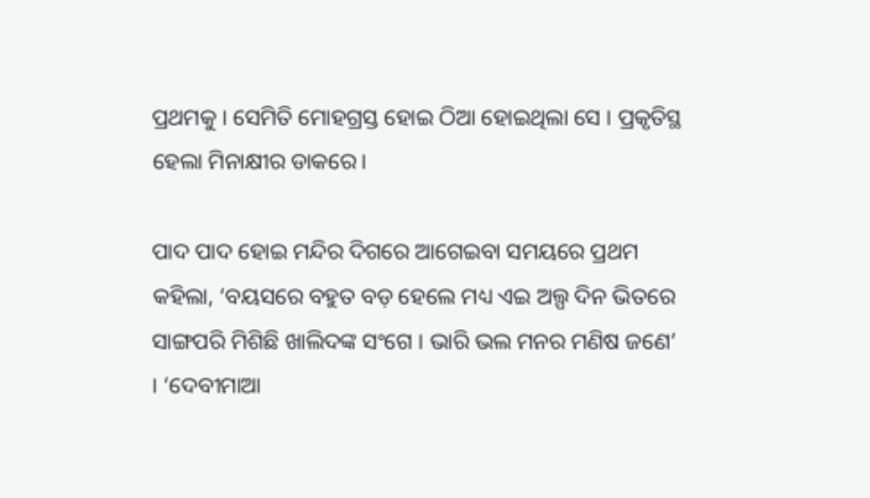ପ୍ରଥମକୁ । ସେମିତି ମୋହଗ୍ରସ୍ତ ହୋଇ ଠିଆ ହୋଇଥିଲା ସେ । ପ୍ରକୃତିସ୍ଥ ହେଲା ମିନାକ୍ଷୀର ଡାକରେ।

ପାଦ ପାଦ ହୋଇ ମନ୍ଦିର ଦିଗରେ ଆଗେଇବା ସମୟରେ ପ୍ରଥମ କହିଲା, ‘ବୟସରେ ବହୁତ ବଡ଼ ହେଲେ ମଧ୍ୟ ଏଇ ଅଲ୍ପ ଦିନ ଭିତରେ ସାଙ୍ଗପରି ମିଶିଛି ଖାଲିଦଙ୍କ ସଂଗେ । ଭାରି ଭଲ ମନର ମଣିଷ ଜଣେ’ । ‘ଦେବୀମାଆ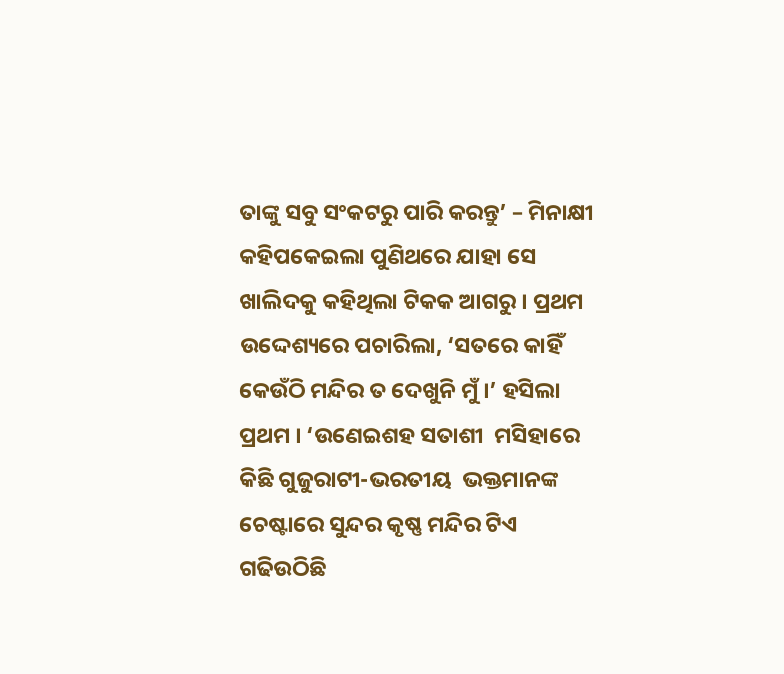ତାଙ୍କୁ ସବୁ ସଂକଟରୁ ପାରି କରନ୍ତୁ’ – ମିନାକ୍ଷୀ କହିପକେଇଲା ପୁଣିଥରେ ଯାହା ସେ ଖାଲିଦକୁ କହିଥିଲା ଟିକକ ଆଗରୁ । ପ୍ରଥମ ଉଦ୍ଦେଶ୍ୟରେ ପଚାରିଲା, ‘ସତରେ କାହିଁ କେଉଁଠି ମନ୍ଦିର ତ ଦେଖୁନି ମୁଁ ।’ ହସିଲା ପ୍ରଥମ । ‘ଉଣେଇଶହ ସତାଶୀ  ମସିହାରେ କିଛି ଗୁଜୁରାଟୀ-ଭରତୀୟ  ଭକ୍ତମାନଙ୍କ ଚେଷ୍ଟାରେ ସୁନ୍ଦର କୃଷ୍ଣ ମନ୍ଦିର ଟିଏ ଗଢିଉଠିଛି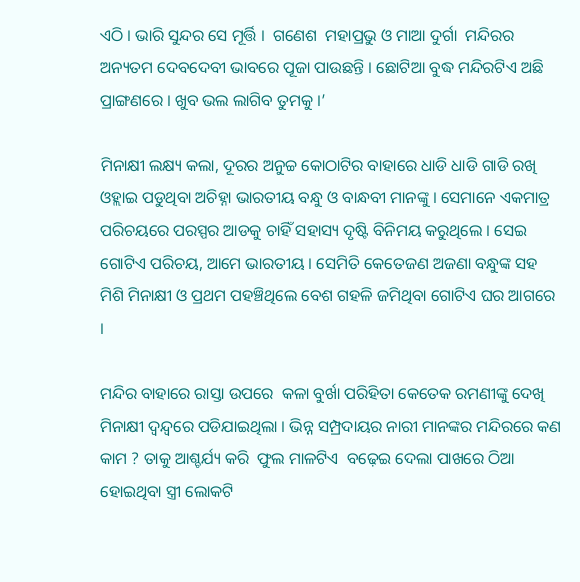ଏଠି । ଭାରି ସୁନ୍ଦର ସେ ମୂର୍ତ୍ତି ।  ଗଣେଶ  ମହାପ୍ରଭୁ ଓ ମାଆ ଦୁର୍ଗା  ମନ୍ଦିରର ଅନ୍ୟତମ ଦେବଦେବୀ ଭାବରେ ପୂଜା ପାଉଛନ୍ତି । ଛୋଟିଆ ବୁଦ୍ଧ ମନ୍ଦିରଟିଏ ଅଛି ପ୍ରାଙ୍ଗଣରେ । ଖୁବ ଭଲ ଲାଗିବ ତୁମକୁ ।’

ମିନାକ୍ଷୀ ଲକ୍ଷ୍ୟ କଲା, ଦୂରର ଅନୁଚ୍ଚ କୋଠାଟିର ବାହାରେ ଧାଡି ଧାଡି ଗାଡି ରଖି ଓହ୍ଲାଇ ପଡୁଥିବା ଅଚିହ୍ନା ଭାରତୀୟ ବନ୍ଧୁ ଓ ବାନ୍ଧବୀ ମାନଙ୍କୁ । ସେମାନେ ଏକମାତ୍ର ପରିଚୟରେ ପରସ୍ପର ଆଡକୁ ଚାହିଁ ସହାସ୍ୟ ଦୃଷ୍ଟି ବିନିମୟ କରୁଥିଲେ । ସେଇ ଗୋଟିଏ ପରିଚୟ, ଆମେ ଭାରତୀୟ । ସେମିତି କେତେଜଣ ଅଜଣା ବନ୍ଧୁଙ୍କ ସହ ମିଶି ମିନାକ୍ଷୀ ଓ ପ୍ରଥମ ପହଞ୍ଚିଥିଲେ ବେଶ ଗହଳି ଜମିଥିବା ଗୋଟିଏ ଘର ଆଗରେ ।

ମନ୍ଦିର ବାହାରେ ରାସ୍ତା ଉପରେ  କଳା ବୁର୍ଖା ପରିହିତା କେତେକ ରମଣୀଙ୍କୁ ଦେଖି ମିନାକ୍ଷୀ ଦ୍ଵନ୍ଦ୍ୱରେ ପଡିଯାଇଥିଲା । ଭିନ୍ନ ସମ୍ପ୍ରଦାୟର ନାରୀ ମାନଙ୍କର ମନ୍ଦିରରେ କଣ କାମ ? ତାକୁ ଆଶ୍ଚର୍ଯ୍ୟ କରି  ଫୁଲ ମାଳଟିଏ  ବଢ଼େଇ ଦେଲା ପାଖରେ ଠିଆ ହୋଇଥିବା ସ୍ତ୍ରୀ ଲୋକଟି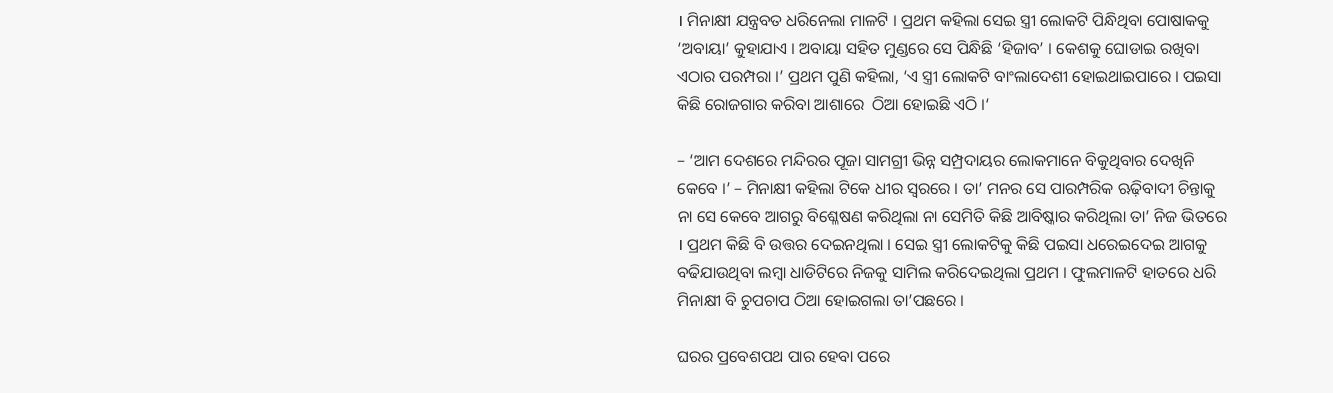। ମିନାକ୍ଷୀ ଯନ୍ତ୍ରବତ ଧରିନେଲା ମାଳଟି । ପ୍ରଥମ କହିଲା ସେଇ ସ୍ତ୍ରୀ ଲୋକଟି ପିନ୍ଧିଥିବା ପୋଷାକକୁ ‘ଅବାୟା’ କୁହାଯାଏ । ଅବାୟା ସହିତ ମୁଣ୍ଡରେ ସେ ପିନ୍ଧିଛି ‘ହିଜାବ’ । କେଶକୁ ଘୋଡାଇ ରଖିବା ଏଠାର ପରମ୍ପରା ।’ ପ୍ରଥମ ପୁଣି କହିଲା, ‘ଏ ସ୍ତ୍ରୀ ଲୋକଟି ବାଂଲାଦେଶୀ ହୋଇଥାଇପାରେ । ପଇସା କିଛି ରୋଜଗାର କରିବା ଆଶାରେ  ଠିଆ ହୋଇଛି ଏଠି ।‘

– ‘ଆମ ଦେଶରେ ମନ୍ଦିରର ପୂଜା ସାମଗ୍ରୀ ଭିନ୍ନ ସମ୍ପ୍ରଦାୟର ଲୋକମାନେ ବିକୁଥିବାର ଦେଖିନି କେବେ ।’ – ମିନାକ୍ଷୀ କହିଲା ଟିକେ ଧୀର ସ୍ୱରରେ । ତା’ ମନର ସେ ପାରମ୍ପରିକ ଋଢ଼ିବାଦୀ ଚିନ୍ତାକୁ ନା ସେ କେବେ ଆଗରୁ ବିଶ୍ଳେଷଣ କରିଥିଲା ନା ସେମିତି କିଛି ଆବିଷ୍କାର କରିଥିଲା ତା’ ନିଜ ଭିତରେ । ପ୍ରଥମ କିଛି ବି ଉତ୍ତର ଦେଇନଥିଲା । ସେଇ ସ୍ତ୍ରୀ ଲୋକଟିକୁ କିଛି ପଇସା ଧରେଇଦେଇ ଆଗକୁ ବଢିଯାଉଥିବା ଲମ୍ବା ଧାଡିଟିରେ ନିଜକୁ ସାମିଲ କରିଦେଇଥିଲା ପ୍ରଥମ । ଫୁଲମାଳଟି ହାତରେ ଧରି ମିନାକ୍ଷୀ ବି ଚୁପଚାପ ଠିଆ ହୋଇଗଲା ତା’ପଛରେ ।

ଘରର ପ୍ରବେଶପଥ ପାର ହେବା ପରେ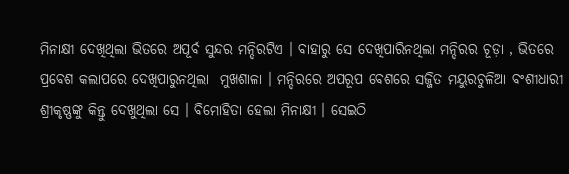ମିନାକ୍ଷୀ ଦେଖିଥିଲା ଭିତରେ ଅପୂର୍ବ ସୁନ୍ଦର ମନ୍ଦିରଟିଏ । ବାହାରୁ ସେ ଦେଖିପାରିନଥିଲା ମନ୍ଦିରର ଚୂଡ଼ା , ଭିତରେ ପ୍ରବେଶ କଲାପରେ ଦେଖିପାରୁନଥିଲା  ମୁଖଶାଳା । ମନ୍ଦିରରେ ଅପରୂପ ବେଶରେ ସଜ୍ଜିତ ମୟୁରଚୁଳିଆ ବଂଶୀଧାରୀ ଶ୍ରୀକୃଷ୍ଣଙ୍କୁ କିନ୍ତୁ ଦେଖୁଥିଲା ସେ । ବିମୋହିତା ହେଲା ମିନାକ୍ଷୀ । ସେଇଠି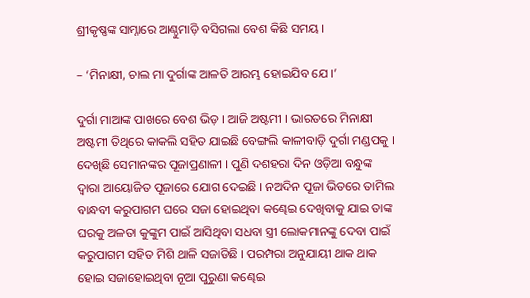ଶ୍ରୀକୃଷ୍ଣଙ୍କ ସାମ୍ନାରେ ଆଣ୍ଠୁମାଡ଼ି ବସିଗଲା ବେଶ କିଛି ସମୟ ।

– ‘ମିନାକ୍ଷୀ, ଚାଲ ମା ଦୁର୍ଗାଙ୍କ ଆଳତି ଆରମ୍ଭ ହୋଇଯିବ ଯେ ।’

ଦୁର୍ଗା ମାଆଙ୍କ ପାଖରେ ବେଶ ଭିଡ଼ । ଆଜି ଅଷ୍ଟମୀ । ଭାରତରେ ମିନାକ୍ଷୀ ଅଷ୍ଟମୀ ତିଥିରେ କାକଲି ସହିତ ଯାଇଛି ବେଙ୍ଗଲି କାଳୀବାଡ଼ି ଦୁର୍ଗା ମଣ୍ଡପକୁ । ଦେଖିଛି ସେମାନଙ୍କର ପୂଜାପ୍ରଣାଳୀ । ପୁଣି ଦଶହରା ଦିନ ଓଡ଼ିଆ ବନ୍ଧୁଙ୍କ ଦ୍ୱାରା ଆୟୋଜିତ ପୂଜାରେ ଯୋଗ ଦେଇଛି । ନଅଦିନ ପୂଜା ଭିତରେ ତାମିଲ ବାନ୍ଧବୀ କରୁପାଗମ ଘରେ ସଜା ହୋଇଥିବା କଣ୍ଢେଇ ଦେଖିବାକୁ ଯାଇ ତାଙ୍କ ଘରକୁ ଅଳତା କୁଙ୍କୁମ ପାଇଁ ଆସିଥିବା ସଧବା ସ୍ତ୍ରୀ ଲୋକମାନଙ୍କୁ ଦେବା ପାଇଁ କରୁପାଗମ ସହିତ ମିଶି ଥାଳି ସଜାଡିଛି । ପରମ୍ପରା ଅନୁଯାୟୀ ଥାକ ଥାକ ହୋଇ ସଜାହୋଇଥିବା ନୂଆ ପୁରୁଣା କଣ୍ଢେଇ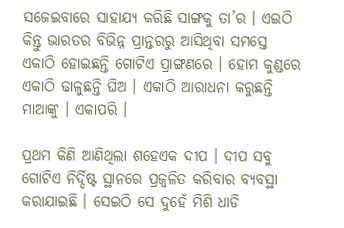ସଜେଇବାରେ ସାହାଯ୍ୟ କରିଛି ସାଙ୍ଗକୁ ତା’ର । ଏଇଠି କିନ୍ତୁ ଭାରତର ବିଭିନ୍ନ ପ୍ରାନ୍ତରରୁ ଆସିଥିବା ସମସ୍ତେ ଏକାଠି ହୋଇଛନ୍ତି ଗୋଟିଏ ପ୍ରାଙ୍ଗଣରେ । ହୋମ କୁଣ୍ଡରେ ଏକାଠି ଢାଳୁଛନ୍ତି ଘିଅ । ଏକାଠି ଆରାଧନା କରୁଛନ୍ତି ମାଆଙ୍କୁ । ଏକାପରି ।

ପ୍ରଥମ କିଣି ଆଣିଥିଲା ଶହେଏକ ଦୀପ । ଦୀପ ସବୁ ଗୋଟିଏ ନିର୍ଦ୍ଦିଷ୍ଟ ସ୍ଥାନରେ ପ୍ରଜ୍ଵଳିତ କରିବାର ବ୍ୟବସ୍ଥା କରାଯାଇଛି । ସେଇଠି ସେ ଦୁହେଁ ମିଶି ଧାଡି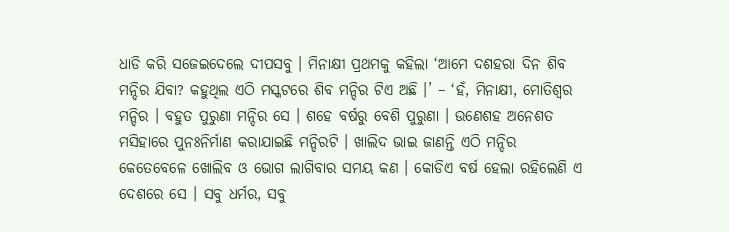ଧାଡି କରି ସଜେଇଦେଲେ ଦୀପସବୁ । ମିନାକ୍ଷୀ ପ୍ରଥମକୁ କହିଲା ‘ଆମେ ଦଶହରା ଦିନ ଶିବ ମନ୍ଦିର ଯିବା? କହୁଥିଲ ଏଠି ମସ୍କଟରେ ଶିବ ମନ୍ଦିର ଟିଏ ଅଛି ।’ – ‘ହଁ, ମିନାକ୍ଷୀ, ମୋତିଶ୍ୱର ମନ୍ଦିର । ବହୁତ ପୁରୁଣା ମନ୍ଦିର ସେ । ଶହେ ବର୍ଷରୁ ବେଶି ପୁରୁଣା । ଉଣେଶହ ଅନେଶତ ମସିହାରେ ପୁନଃନିର୍ମାଣ କରାଯାଇଛି ମନ୍ଦିରଟି । ଖାଲିଦ ଭାଇ ଜାଣନ୍ତି ଏଠି ମନ୍ଦିର କେତେବେଳେ ଖୋଲିବ ଓ ଭୋଗ ଲାଗିବାର ସମୟ କଣ । କୋଡିଏ ବର୍ଷ ହେଲା ରହିଲେଣି ଏ ଦେଶରେ ସେ । ସବୁ ଧର୍ମର, ସବୁ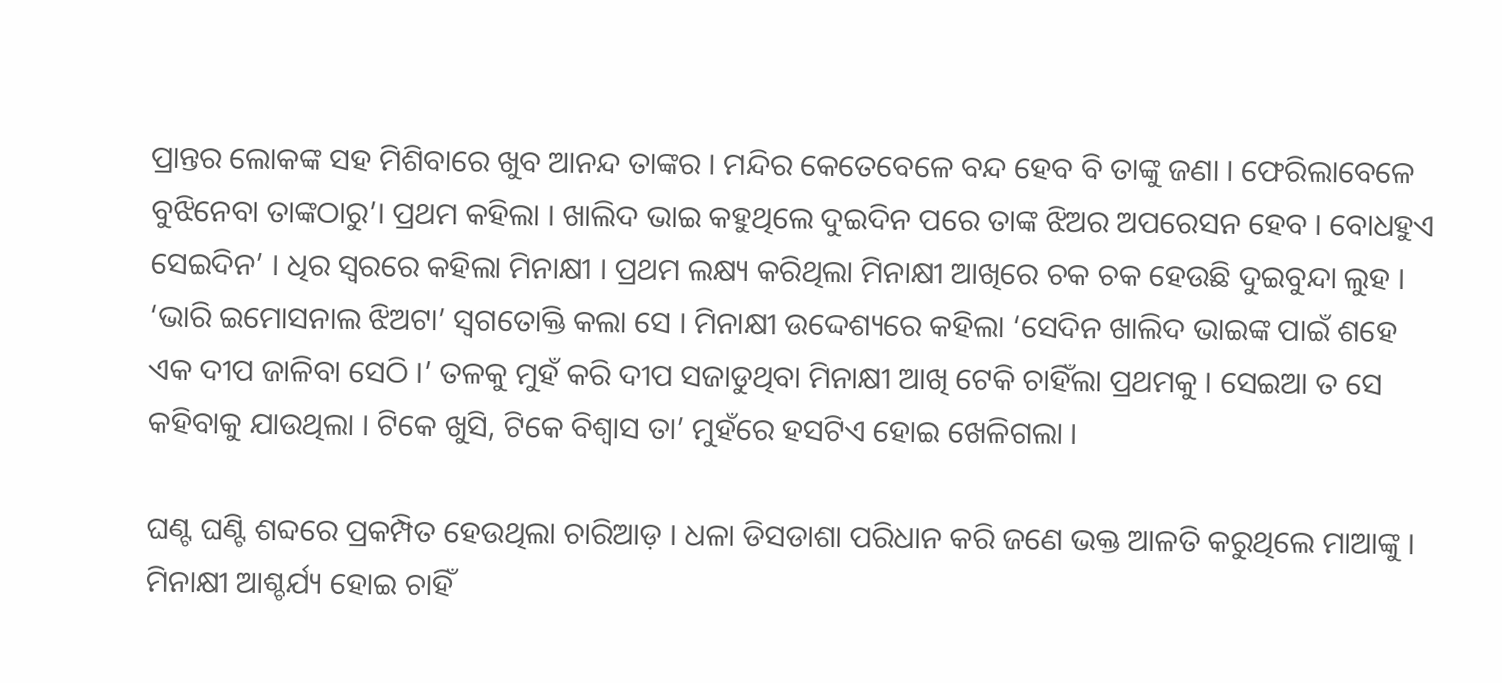ପ୍ରାନ୍ତର ଲୋକଙ୍କ ସହ ମିଶିବାରେ ଖୁବ ଆନନ୍ଦ ତାଙ୍କର । ମନ୍ଦିର କେତେବେଳେ ବନ୍ଦ ହେବ ବି ତାଙ୍କୁ ଜଣା । ଫେରିଲାବେଳେ ବୁଝିନେବା ତାଙ୍କଠାରୁ’। ପ୍ରଥମ କହିଲା । ଖାଲିଦ ଭାଇ କହୁଥିଲେ ଦୁଇଦିନ ପରେ ତାଙ୍କ ଝିଅର ଅପରେସନ ହେବ । ବୋଧହୁଏ ସେଇଦିନ’ । ଧିର ସ୍ୱରରେ କହିଲା ମିନାକ୍ଷୀ । ପ୍ରଥମ ଲକ୍ଷ୍ୟ କରିଥିଲା ମିନାକ୍ଷୀ ଆଖିରେ ଚକ ଚକ ହେଉଛି ଦୁଇବୁନ୍ଦା ଲୁହ । ‘ଭାରି ଇମୋସନାଲ ଝିଅଟା’ ସ୍ୱଗତୋକ୍ତି କଲା ସେ । ମିନାକ୍ଷୀ ଉଦ୍ଦେଶ୍ୟରେ କହିଲା ‘ସେଦିନ ଖାଲିଦ ଭାଇଙ୍କ ପାଇଁ ଶହେ ଏକ ଦୀପ ଜାଳିବା ସେଠି ।’ ତଳକୁ ମୁହଁ କରି ଦୀପ ସଜାଡୁଥିବା ମିନାକ୍ଷୀ ଆଖି ଟେକି ଚାହିଁଲା ପ୍ରଥମକୁ । ସେଇଆ ତ ସେ କହିବାକୁ ଯାଉଥିଲା । ଟିକେ ଖୁସି, ଟିକେ ବିଶ୍ୱାସ ତା’ ମୁହଁରେ ହସଟିଏ ହୋଇ ଖେଳିଗଲା ।

ଘଣ୍ଟ ଘଣ୍ଟି ଶବ୍ଦରେ ପ୍ରକମ୍ପିତ ହେଉଥିଲା ଚାରିଆଡ଼ । ଧଳା ଡିସଡାଶା ପରିଧାନ କରି ଜଣେ ଭକ୍ତ ଆଳତି କରୁଥିଲେ ମାଆଙ୍କୁ । ମିନାକ୍ଷୀ ଆଶ୍ଚର୍ଯ୍ୟ ହୋଇ ଚାହିଁ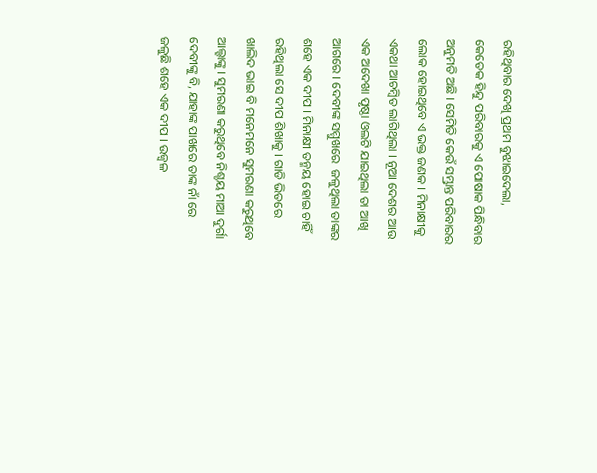ରହିଥିବାର ଦେଖି ପ୍ରଥମ ବୁଝାଇଦେଲା, କେତେକ ହିନ୍ଦୁ ପରିବାରକୁ ଏ ପୋଷାକ ପିନ୍ଧିବାର ଅନୁମତି ଅଛି । ସେମିତି କେଉଁ ସମ୍ଭ୍ରାନ୍ତ ପରିବାରର ଲୋକ ହୋଇଥିବେ ଏ ଭକ୍ତ ଜଣକ । ମିନାକ୍ଷୀକୁ ଏକଥା ଆଚମ୍ବିତ ଲାଗିଥିଲା । ନୂଆ ଦେଶର ଆଉ ଏକ ଅଦେଖା ପୃଷ୍ଠା ଓଲଟି ଯାଇଥିଲା ତା ଆଖି ଆଗରେ । ଦେବୀଙ୍କ ସମ୍ମୁଖରେ  ଜଳୁଥିଲା ତାଙ୍କର ଶହେ ଏକ ଦୀପ । ମିନାକ୍ଷୀ ତନ୍ମୟ ହୋଇ ଚାହିଁ ରହିଥିଲା ସେ ଦୀପ ଶିଖାକୁ । ଗାଡି ଭିତରେ ଖାଲିଦ ଭାଇ ବି ମନେମନେ ସୁମରଣା କରୁଥିବେ ଆଲ୍ହାଙ୍କୁ । ସୁମରଣା କରୁଥିବେ ନିଶ୍ଚୟ ମାଆ ଦୁର୍ଗା ଦେବୀଙ୍କୁ ବି, ଯାହାଙ୍କ ପାଖରେ ତାଙ୍କ ନାଁ ରେ ଜଳୁଛି ଶହେ ଏକ ଦୀପ । ଉଜ୍ଵଳ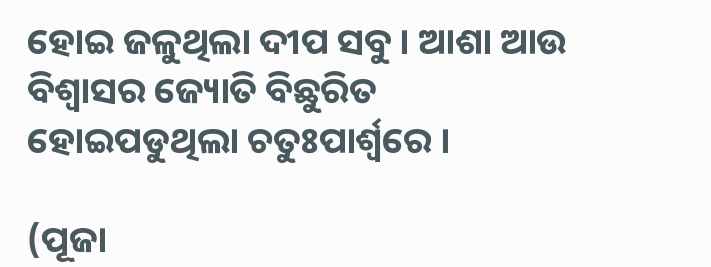ହୋଇ ଜଳୁଥିଲା ଦୀପ ସବୁ । ଆଶା ଆଉ ବିଶ୍ୱାସର ଜ୍ୟୋତି ବିଛୁରିତ ହୋଇପଡୁଥିଲା ଚତୁଃପାର୍ଶ୍ଵରେ ।

(ପୂଜା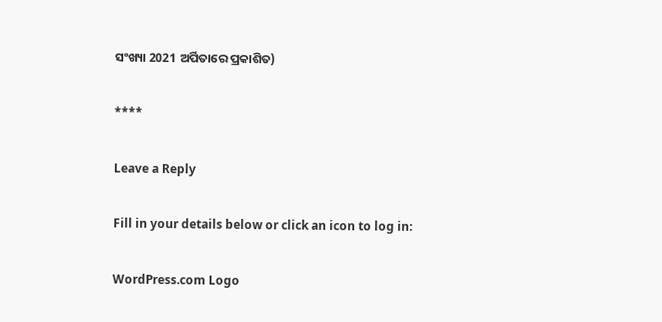ସଂଖ୍ୟା 2021 ଅର୍ପିତାରେ ପ୍ରକାଶିତ)

****

Leave a Reply

Fill in your details below or click an icon to log in:

WordPress.com Logo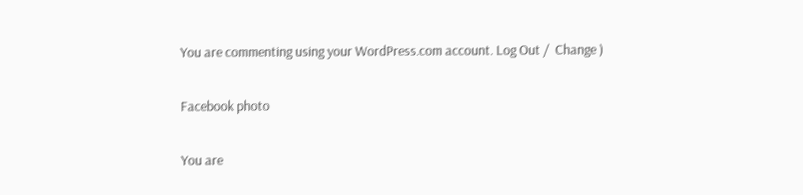You are commenting using your WordPress.com account. Log Out /  Change )

Facebook photo

You are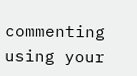commenting using your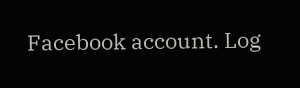Facebook account. Log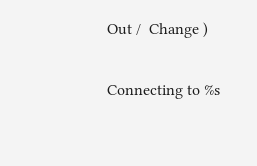Out /  Change )

Connecting to %s